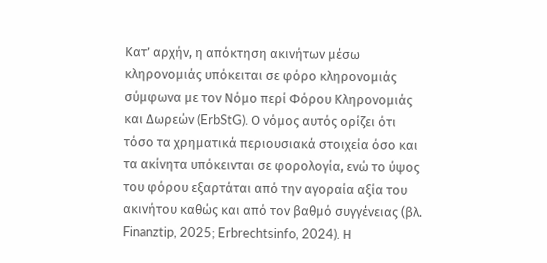Κατ’ αρχήν, η απόκτηση ακινήτων μέσω κληρονομιάς υπόκειται σε φόρο κληρονομιάς σύμφωνα με τον Νόμο περί Φόρου Κληρονομιάς και Δωρεών (ErbStG). Ο νόμος αυτός ορίζει ότι τόσο τα χρηματικά περιουσιακά στοιχεία όσο και τα ακίνητα υπόκεινται σε φορολογία, ενώ το ύψος του φόρου εξαρτάται από την αγοραία αξία του ακινήτου καθώς και από τον βαθμό συγγένειας (βλ. Finanztip, 2025; Erbrechtsinfo, 2024). Η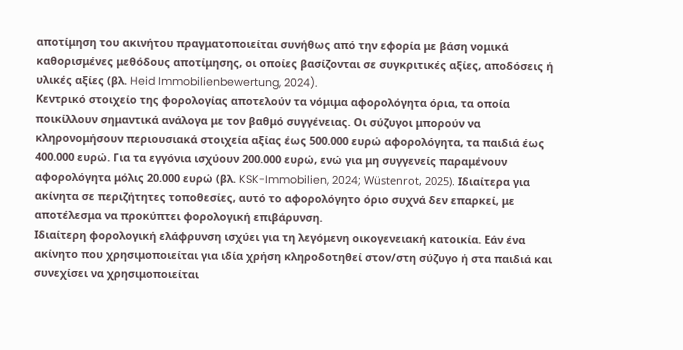αποτίμηση του ακινήτου πραγματοποιείται συνήθως από την εφορία με βάση νομικά καθορισμένες μεθόδους αποτίμησης, οι οποίες βασίζονται σε συγκριτικές αξίες, αποδόσεις ή υλικές αξίες (βλ. Heid Immobilienbewertung, 2024).
Κεντρικό στοιχείο της φορολογίας αποτελούν τα νόμιμα αφορολόγητα όρια, τα οποία ποικίλλουν σημαντικά ανάλογα με τον βαθμό συγγένειας. Οι σύζυγοι μπορούν να κληρονομήσουν περιουσιακά στοιχεία αξίας έως 500.000 ευρώ αφορολόγητα, τα παιδιά έως 400.000 ευρώ. Για τα εγγόνια ισχύουν 200.000 ευρώ, ενώ για μη συγγενείς παραμένουν αφορολόγητα μόλις 20.000 ευρώ (βλ. KSK-Immobilien, 2024; Wüstenrot, 2025). Ιδιαίτερα για ακίνητα σε περιζήτητες τοποθεσίες, αυτό το αφορολόγητο όριο συχνά δεν επαρκεί, με αποτέλεσμα να προκύπτει φορολογική επιβάρυνση.
Ιδιαίτερη φορολογική ελάφρυνση ισχύει για τη λεγόμενη οικογενειακή κατοικία. Εάν ένα ακίνητο που χρησιμοποιείται για ιδία χρήση κληροδοτηθεί στον/στη σύζυγο ή στα παιδιά και συνεχίσει να χρησιμοποιείται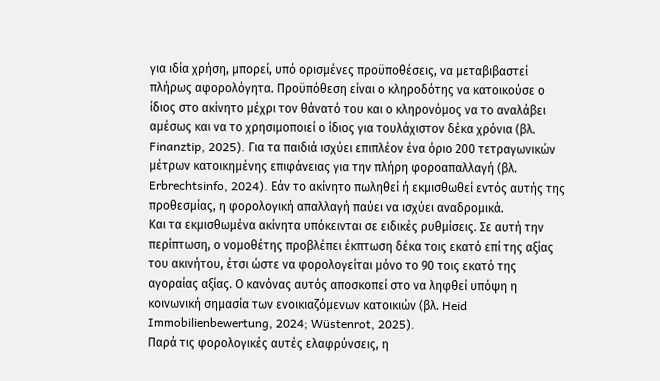για ιδία χρήση, μπορεί, υπό ορισμένες προϋποθέσεις, να μεταβιβαστεί πλήρως αφορολόγητα. Προϋπόθεση είναι ο κληροδότης να κατοικούσε ο ίδιος στο ακίνητο μέχρι τον θάνατό του και ο κληρονόμος να το αναλάβει αμέσως και να το χρησιμοποιεί ο ίδιος για τουλάχιστον δέκα χρόνια (βλ. Finanztip, 2025). Για τα παιδιά ισχύει επιπλέον ένα όριο 200 τετραγωνικών μέτρων κατοικημένης επιφάνειας για την πλήρη φοροαπαλλαγή (βλ. Erbrechtsinfo, 2024). Εάν το ακίνητο πωληθεί ή εκμισθωθεί εντός αυτής της προθεσμίας, η φορολογική απαλλαγή παύει να ισχύει αναδρομικά.
Και τα εκμισθωμένα ακίνητα υπόκεινται σε ειδικές ρυθμίσεις. Σε αυτή την περίπτωση, ο νομοθέτης προβλέπει έκπτωση δέκα τοις εκατό επί της αξίας του ακινήτου, έτσι ώστε να φορολογείται μόνο το 90 τοις εκατό της αγοραίας αξίας. Ο κανόνας αυτός αποσκοπεί στο να ληφθεί υπόψη η κοινωνική σημασία των ενοικιαζόμενων κατοικιών (βλ. Heid Immobilienbewertung, 2024; Wüstenrot, 2025).
Παρά τις φορολογικές αυτές ελαφρύνσεις, η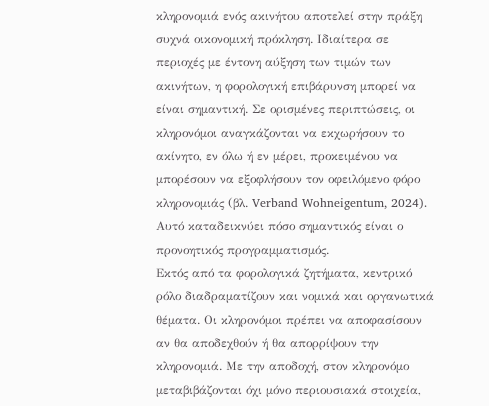κληρονομιά ενός ακινήτου αποτελεί στην πράξη συχνά οικονομική πρόκληση. Ιδιαίτερα σε περιοχές με έντονη αύξηση των τιμών των ακινήτων, η φορολογική επιβάρυνση μπορεί να είναι σημαντική. Σε ορισμένες περιπτώσεις, οι κληρονόμοι αναγκάζονται να εκχωρήσουν το ακίνητο, εν όλω ή εν μέρει, προκειμένου να μπορέσουν να εξοφλήσουν τον οφειλόμενο φόρο κληρονομιάς (βλ. Verband Wohneigentum, 2024). Αυτό καταδεικνύει πόσο σημαντικός είναι ο προνοητικός προγραμματισμός.
Εκτός από τα φορολογικά ζητήματα, κεντρικό ρόλο διαδραματίζουν και νομικά και οργανωτικά θέματα. Οι κληρονόμοι πρέπει να αποφασίσουν αν θα αποδεχθούν ή θα απορρίψουν την κληρονομιά. Με την αποδοχή, στον κληρονόμο μεταβιβάζονται όχι μόνο περιουσιακά στοιχεία,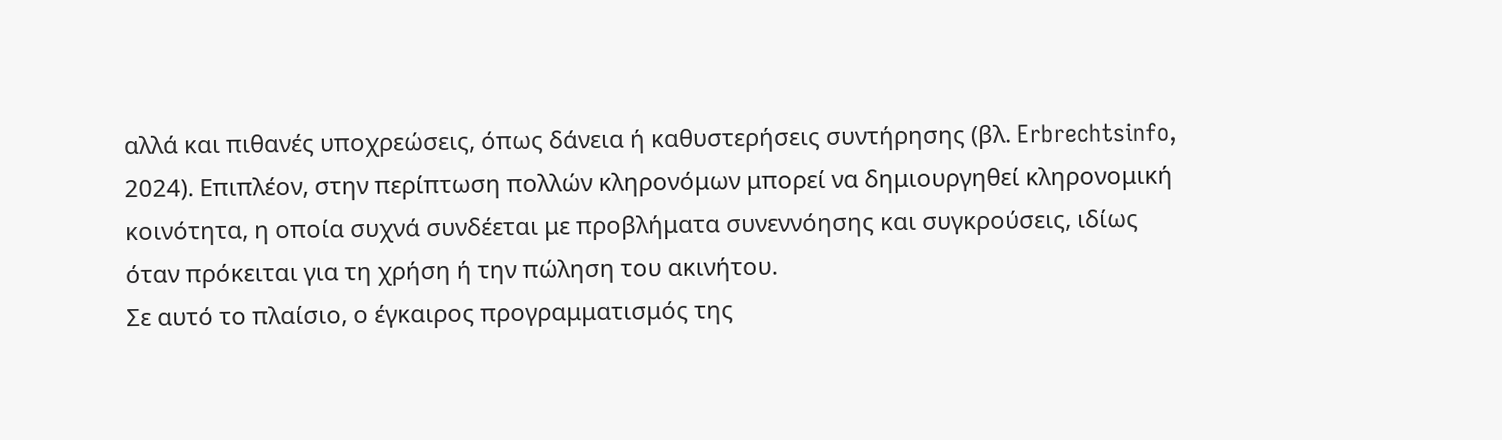αλλά και πιθανές υποχρεώσεις, όπως δάνεια ή καθυστερήσεις συντήρησης (βλ. Erbrechtsinfo, 2024). Επιπλέον, στην περίπτωση πολλών κληρονόμων μπορεί να δημιουργηθεί κληρονομική κοινότητα, η οποία συχνά συνδέεται με προβλήματα συνεννόησης και συγκρούσεις, ιδίως όταν πρόκειται για τη χρήση ή την πώληση του ακινήτου.
Σε αυτό το πλαίσιο, ο έγκαιρος προγραμματισμός της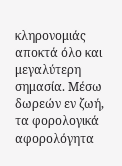κληρονομιάς αποκτά όλο και μεγαλύτερη σημασία. Μέσω δωρεών εν ζωή, τα φορολογικά αφορολόγητα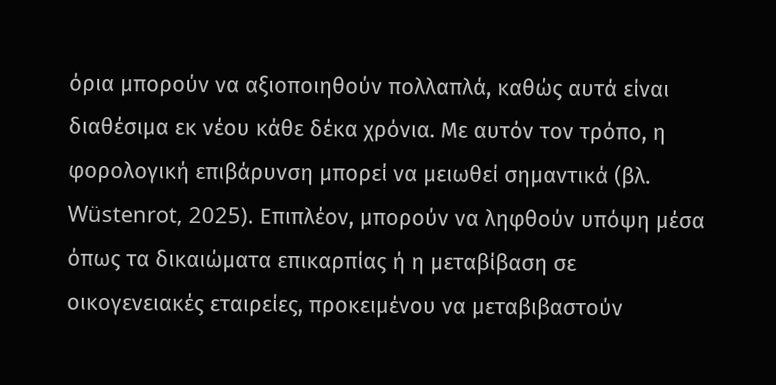όρια μπορούν να αξιοποιηθούν πολλαπλά, καθώς αυτά είναι διαθέσιμα εκ νέου κάθε δέκα χρόνια. Με αυτόν τον τρόπο, η φορολογική επιβάρυνση μπορεί να μειωθεί σημαντικά (βλ. Wüstenrot, 2025). Επιπλέον, μπορούν να ληφθούν υπόψη μέσα όπως τα δικαιώματα επικαρπίας ή η μεταβίβαση σε οικογενειακές εταιρείες, προκειμένου να μεταβιβαστούν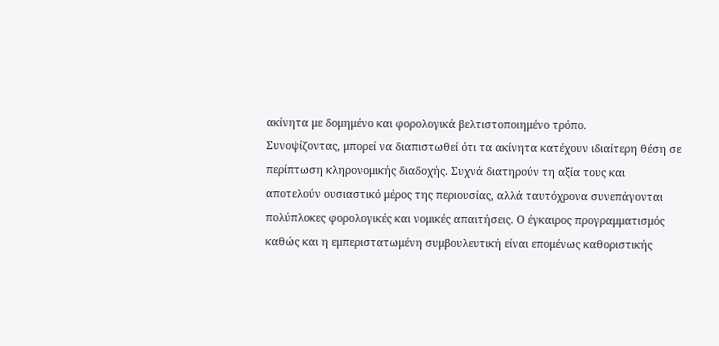ακίνητα με δομημένο και φορολογικά βελτιστοποιημένο τρόπο.
Συνοψίζοντας, μπορεί να διαπιστωθεί ότι τα ακίνητα κατέχουν ιδιαίτερη θέση σε περίπτωση κληρονομικής διαδοχής. Συχνά διατηρούν τη αξία τους και αποτελούν ουσιαστικό μέρος της περιουσίας, αλλά ταυτόχρονα συνεπάγονται πολύπλοκες φορολογικές και νομικές απαιτήσεις. Ο έγκαιρος προγραμματισμός καθώς και η εμπεριστατωμένη συμβουλευτική είναι επομένως καθοριστικής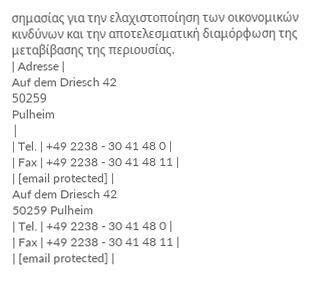σημασίας για την ελαχιστοποίηση των οικονομικών κινδύνων και την αποτελεσματική διαμόρφωση της μεταβίβασης της περιουσίας.
| Adresse |
Auf dem Driesch 42
50259
Pulheim
|
| Tel. | +49 2238 - 30 41 48 0 |
| Fax | +49 2238 - 30 41 48 11 |
| [email protected] |
Auf dem Driesch 42
50259 Pulheim
| Tel. | +49 2238 - 30 41 48 0 |
| Fax | +49 2238 - 30 41 48 11 |
| [email protected] |